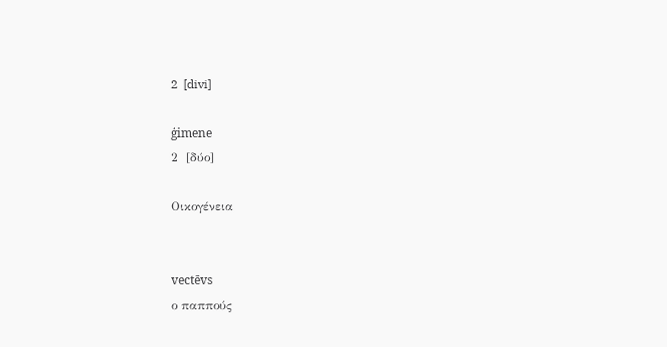2  [divi]

ģimene
2  [δύο]

Οικογένεια


vectēvs
ο παππούς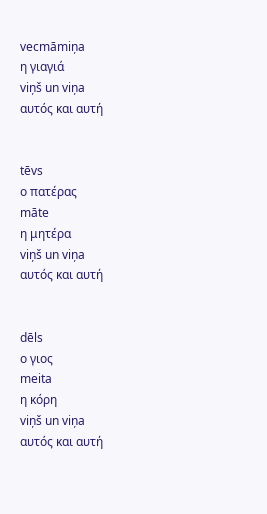vecmāmiņa
η γιαγιά
viņš un viņa
αυτός και αυτή


tēvs
ο πατέρας
māte
η μητέρα
viņš un viņa
αυτός και αυτή


dēls
ο γιος
meita
η κόρη
viņš un viņa
αυτός και αυτή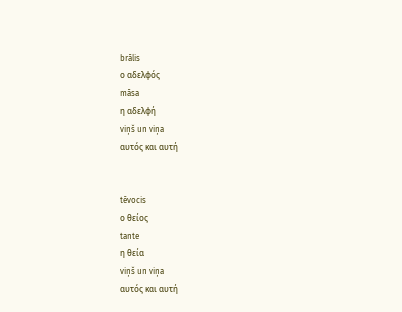brālis
ο αδελφός
māsa
η αδελφή
viņš un viņa
αυτός και αυτή


tēvocis
ο θείος
tante
η θεία
viņš un viņa
αυτός και αυτή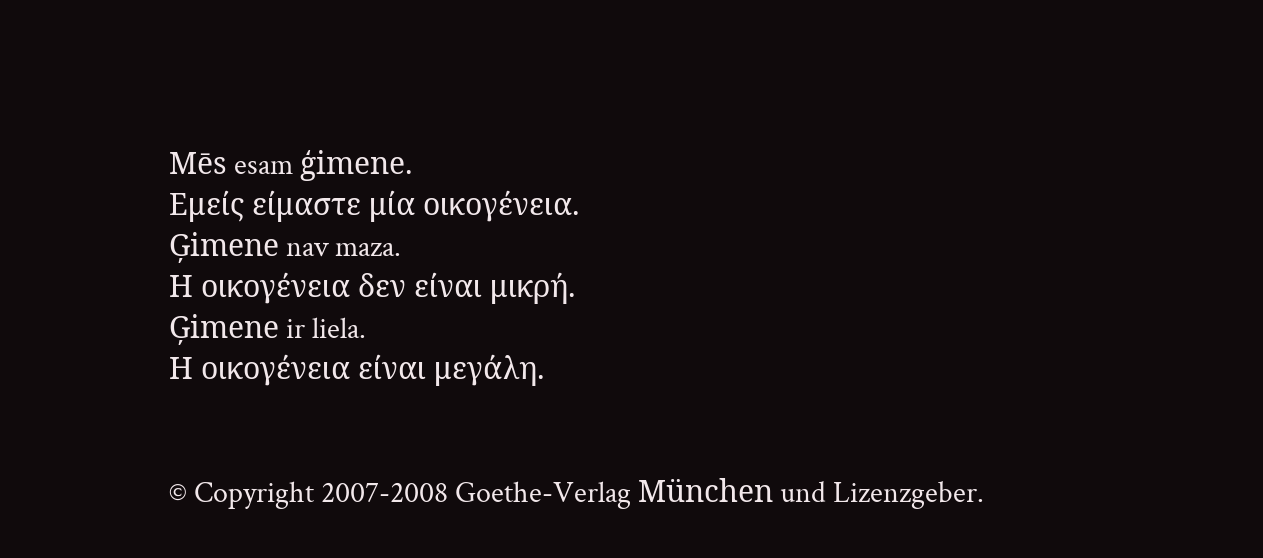Mēs esam ģimene.
Εμείς είμαστε μία οικογένεια.
Ģimene nav maza.
Η οικογένεια δεν είναι μικρή.
Ģimene ir liela.
Η οικογένεια είναι μεγάλη.


© Copyright 2007-2008 Goethe-Verlag München und Lizenzgeber.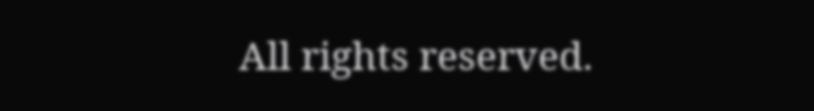All rights reserved.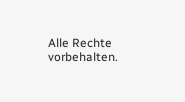Alle Rechte vorbehalten.